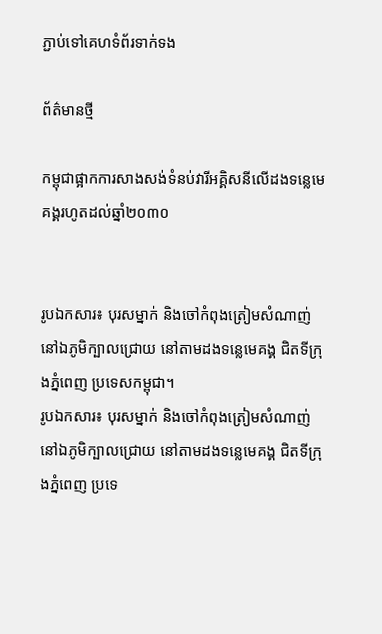ភ្ជាប់ទៅគេហទំព័រទាក់ទង

ព័ត៌មានថ្មី

កម្ពុជាផ្អាកការសាងសង់ទំនប់វារីអគ្គិសនីលើដងទន្លេមេគង្គរហូតដល់ឆ្នាំ២០៣០


រូបឯកសារ៖ បុរសម្នាក់ និងចៅកំពុងត្រៀមសំណាញ់នៅឯភូមិក្បាលជ្រោយ នៅតាមដងទន្លេមេគង្គ ជិតទីក្រុងភ្នំពេញ ប្រទេសកម្ពុជា។
រូបឯកសារ៖ បុរសម្នាក់ និងចៅកំពុងត្រៀមសំណាញ់នៅឯភូមិក្បាលជ្រោយ នៅតាមដងទន្លេមេគង្គ ជិតទីក្រុងភ្នំពេញ ប្រទេ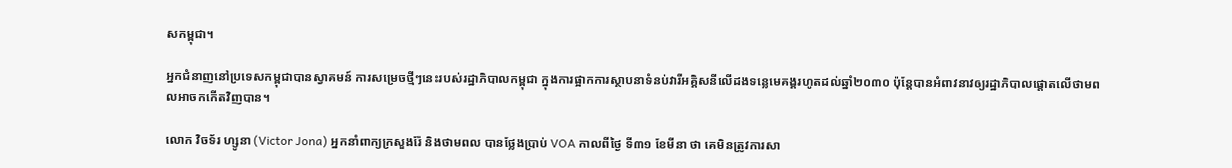សកម្ពុជា។

អ្នកជំនាញនៅប្រទេសកម្ពុជាបានស្វាគមន៍ ការសម្រេចថ្មីៗនេះរបស់រដ្ឋាភិបាលកម្ពុជា ក្នុងការផ្អាកការស្ថាបនាទំនប់វារីអគ្គិសនីលើដងទន្លេមេគង្គរហូតដល់ឆ្នាំ២០៣០ ប៉ុន្តែបានអំពាវនាវឲ្យរដ្ឋាភិបាលផ្តោតលើថាមពលអាចកកើតវិញបាន។

លោក វិចទ័រ ហ្សូនា (Victor Jona) អ្នកនាំពាក្យក្រសួងរ៉ែ និងថាមពល បានថ្លែងប្រាប់ VOA កាលពីថ្ងៃ ទី៣១ ខែមីនា ថា គេមិនត្រូវការសា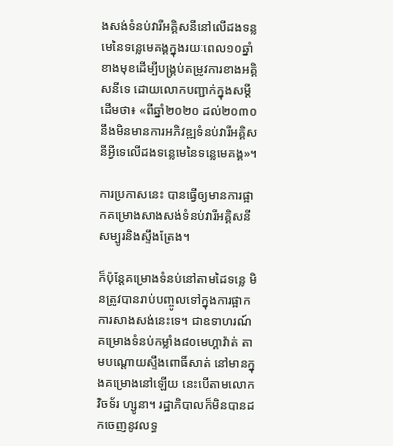ងសង់ទំនប់វារីអគ្គិសនីនៅលើដងទន្លមេនៃទន្លេមេគង្គក្នុងរយៈពេល១០ឆ្នាំខាងមុខដើម្បីបង្គ្រប់តម្រូវការខាងអគ្គិសនីទេ ដោយលោកបញ្ជាក់ក្នុងសម្តីដើមថា៖ «ពីឆ្នាំ២០២០ ដល់២០៣០ នឹងមិនមានការអភិវឌ្ឍទំនប់វារីអគ្គិសនីអ្វីទេលើដងទន្លេមេនៃទន្លេមេគង្គ»។

ការប្រកាសនេះ បានធ្វើឲ្យមានការផ្អាកគម្រោងសាងសង់ទំនប់វារីអគ្គិសនីសម្បូរនិងស្ទឹងត្រែង។

ក៏ប៉ុន្តែគម្រោងទំនប់នៅតាមដៃទន្លេ មិនត្រូវបានរាប់បញ្ចូលទៅក្នុងការផ្អាកការសាងសង់នេះទេ។ ជាឧទាហរណ៍ គម្រោងទំនប់កម្លាំង៨០មេហ្គាវ៉ាត់ តាមបណ្តោយស្ទឹងពោធិ៍សាត់ នៅមានក្នុងគម្រោងនៅឡើយ នេះបើតាមលោក វិចទ័រ ហ្សូនា។ រដ្ឋាភិបាលក៏មិនបានដកចេញនូវលទ្ធ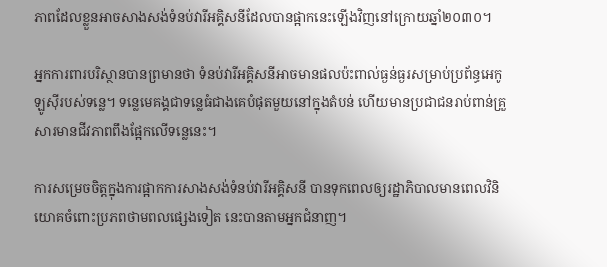ភាពដែលខ្លួនអាចសាងសង់ទំនប់វារីអគ្គិសនីដែលបានផ្អាកនេះឡើងវិញនៅក្រោយឆ្នាំ២០៣០។

អ្នកការពារបរិស្ថានបានព្រមានថា ទំនប់វារីអគ្គិសនីអាចមានផលប៉ះពាល់ធ្ងន់ធ្ងរសម្រាប់ប្រព័ន្ធអេកូឡូស៊ីរបស់ទន្លេ។ ទន្លេមេគង្គជាទន្លេធំជាងគេបំផុតមួយនៅក្នុងតំបន់ ហើយមានប្រជាជនរាប់ពាន់គ្រួសារមានជីវភាពពឹងផ្អែកលើទន្លេនេះ។

ការសម្រេចចិត្តក្នុងការផ្អាកការសាងសង់ទំនប់វារីអគ្គិសនី បានទុកពេលឲ្យរដ្ឋាភិបាលមានពេលវិនិយោគចំពោះប្រភពថាមពលផ្សេងទៀត នេះបានតាមអ្នកជំនាញ។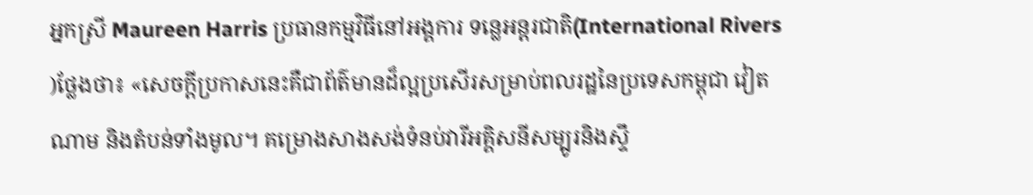អ្នកស្រី Maureen Harris ប្រធានកម្មវិធីនៅអង្គការ ទន្លេអន្តរជាតិ(International Rivers )ថ្លែងថា៖ «សេចក្តីប្រកាសនេះគឺជាព័ត៌មានដ៏ល្អប្រសើរសម្រាប់ពលរដ្ឋនៃប្រទេសកម្ពុជា វៀតណាម និងតំបន់ទាំងមូល។ គម្រោងសាងសង់ទំនប់វារីអគ្គិសនីសម្បូរនិងស្ទឹ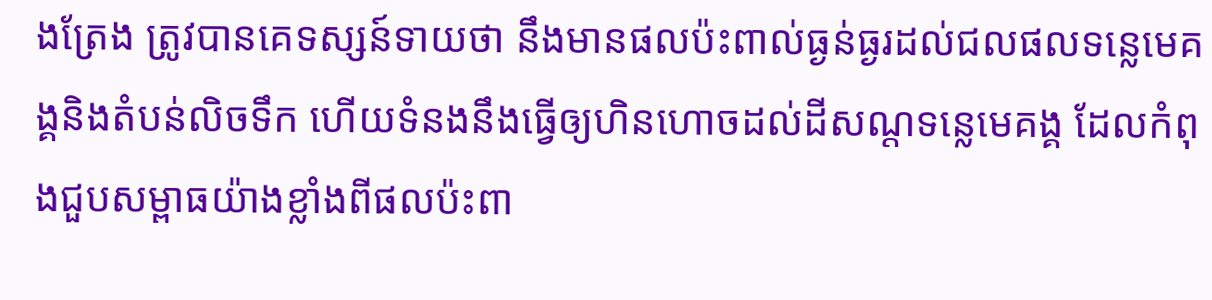ងត្រែង ត្រូវបានគេទស្សន៍ទាយថា នឹងមានផលប៉ះពាល់ធ្ងន់ធ្ងរដល់ជលផលទន្លេមេគង្គនិងតំបន់លិចទឹក ហើយទំនងនឹងធ្វើឲ្យហិនហោចដល់ដីសណ្តទន្លេមេគង្គ ដែលកំពុងជួបសម្ពាធយ៉ាងខ្លាំងពីផលប៉ះពា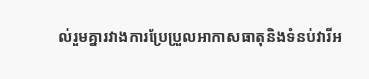ល់រួមគ្នារវាងការប្រែប្រួលអាកាសធាតុនិងទំនប់វារីអ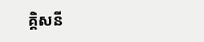គ្គិសនី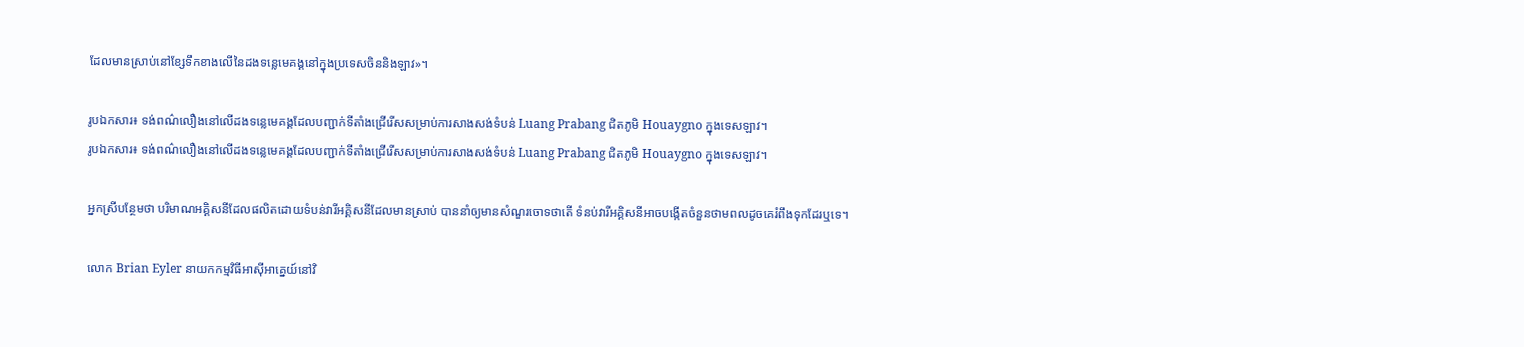ដែលមានស្រាប់នៅខ្សែទឹកខាងលើនៃដងទន្លេមេគង្គនៅក្នុងប្រទេសចិននិងឡាវ»។

រូបឯកសារ៖ ទង់ពណ៌លឿងនៅលើដងទន្លេមេគង្គដែលបញ្ជាក់ទីតាំងជ្រើរើសសម្រាប់ការសាងសង់ទំបន់ Luang Prabang ជិតភូមិ Houaygno ក្នុងទេសឡាវ។
រូបឯកសារ៖ ទង់ពណ៌លឿងនៅលើដងទន្លេមេគង្គដែលបញ្ជាក់ទីតាំងជ្រើរើសសម្រាប់ការសាងសង់ទំបន់ Luang Prabang ជិតភូមិ Houaygno ក្នុងទេសឡាវ។

អ្នកស្រីបន្ថែមថា បរិមាណអគ្គិសនីដែលផលិតដោយទំបន់វារីអគ្គិសនីដែលមានស្រាប់ បាននាំឲ្យមានសំណួរចោទថាតើ ទំនប់វារីអគ្គិសនីអាចបង្កើតចំនួនថាមពលដូចគេរំពឹងទុកដែរឬទេ។

លោក Brian Eyler នាយកកម្មវិធីអាស៊ីអាគ្នេយ៍នៅវិ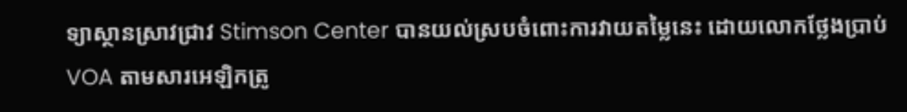ទ្យាស្ថានស្រាវជ្រាវ Stimson Center បានយល់ស្របចំពោះការវាយតម្លៃនេះ ដោយលោកថ្លែងប្រាប់ VOA តាមសារអេឡិកត្រូ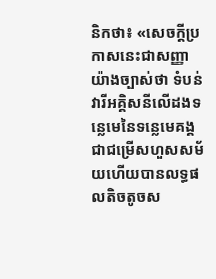និកថា៖ «សេចក្តីប្រកាសនេះជាសញ្ញាយ៉ាងច្បាស់ថា ទំបន់វារីអគ្គិសនីលើដងទន្លេមេនៃទន្លេមេគង្គ ជាជម្រើសហួសសម័យហើយបានលទ្ធផលតិចតូចស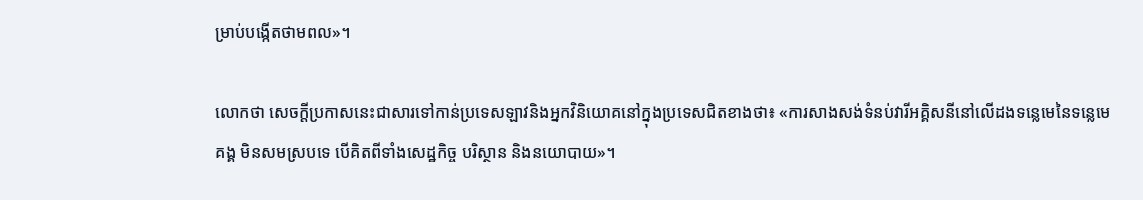ម្រាប់បង្កើតថាមពល»។

លោកថា សេចក្តីប្រកាសនេះជាសារទៅកាន់ប្រទេសឡាវនិងអ្នកវិនិយោគនៅក្នុងប្រទេសជិតខាងថា៖ «ការសាងសង់ទំនប់វារីអគ្គិសនីនៅលើដងទន្លេមេនៃទន្លេមេគង្គ មិនសមស្របទេ បើគិតពីទាំងសេដ្ឋកិច្ច បរិស្ថាន និងនយោបាយ»។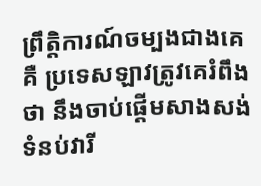ព្រឹត្តិការណ៍ចម្បងជាងគេគឺ ប្រទេសឡាវត្រូវគេរំពឹងថា នឹងចាប់ផ្តើមសាងសង់ទំនប់វារី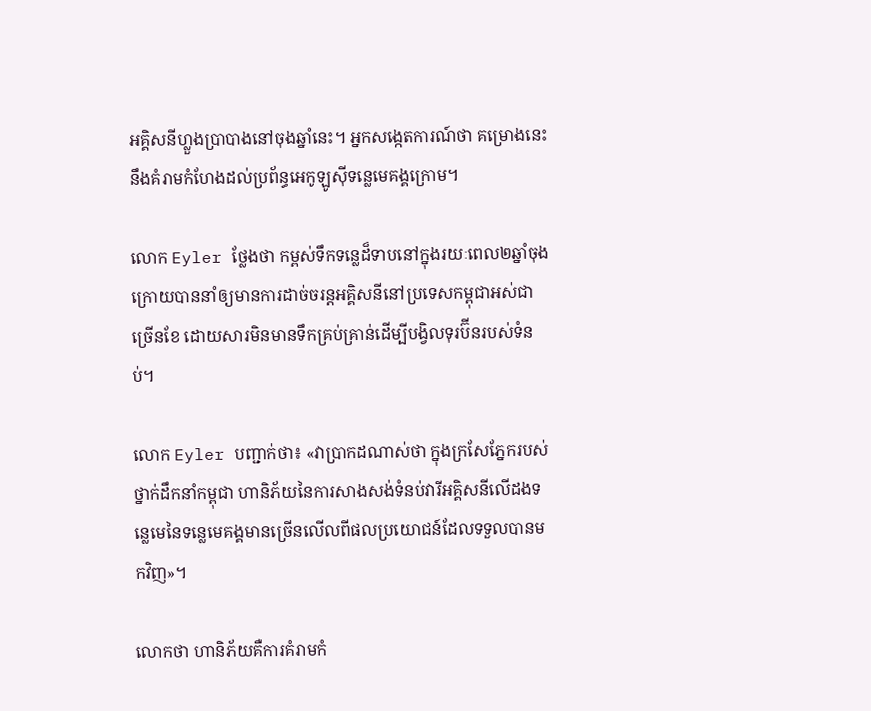អគ្គិសនីហ្លួងប្រាបាងនៅចុងឆ្នាំនេះ។ អ្នកសង្កេតការណ៍ថា គម្រោងនេះនឹងគំរាមកំហែងដល់ប្រព័ន្ធអេកូឡូស៊ីទន្លេមេគង្គក្រោម។

លោក Eyler ថ្លែងថា កម្ពស់ទឹកទន្លេដ៏ទាបនៅក្នុងរយៈពេល២ឆ្នាំចុងក្រោយបាននាំឲ្យមានការដាច់ចរន្តអគ្គិសនីនៅប្រទេសកម្ពុជាអស់ជាច្រើនខែ ដោយសារមិនមានទឹកគ្រប់គ្រាន់ដើម្បីបង្វិលទុរប៊ីនរបស់ទំនប់។

លោក Eyler បញ្ជាក់ថា៖ «វាប្រាកដណាស់ថា ក្នុងក្រសែភ្នែករបស់ថ្នាក់ដឹកនាំកម្ពុជា ហានិភ័យនៃការសាងសង់ទំនប់វារីអគ្គិសនីលើដងទន្លេមេនៃទន្លេមេគង្គមានច្រើនលើលពីផលប្រយោជន៍ដែលទទួលបានមកវិញ»។

លោកថា ហានិភ័យគឺការគំរាមកំ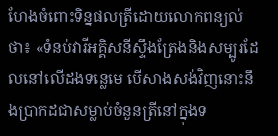ហែងចំពោះទិន្នផលត្រីដោយលោកពន្យល់ថា៖ «ទំនប់វារីអគ្គិសនីស្ទឹងត្រែងនិងសម្បូរដែលនៅលើដងទន្លេមេ បើសាងសង់វិញនោះនឹងប្រាកដជាសម្លាប់ចំនួនត្រីនៅក្នុងទ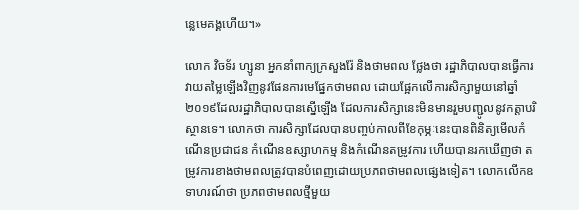ន្លេមេគង្គហើយ។»

លោក វិចទ័រ ហ្សូនា អ្នកនាំពាក្យក្រសួងរ៉ែ និងថាមពល ថ្លែងថា រដ្ឋាភិបាលបានធ្វើការវាយតម្លៃឡើងវិញនូវផែនការមេផ្នែកថាមពល ដោយផ្អែកលើការសិក្សាមួយនៅឆ្នាំ២០១៩ដែលរដ្ឋាភិបាលបានស្នើឡើង ដែលការសិក្សានេះមិនមានរួមបញ្ជូលនូវកត្តាបរិស្ថានទេ។ លោកថា ការសិក្សាដែលបានបញ្ចប់កាលពីខែកុម្ភៈនេះបានពិនិត្យមើលកំណើនប្រជាជន កំណើនឧស្សាហកម្ម និងកំណើនតម្រូវការ ហើយបានរកឃើញថា តម្រូវការខាងថាមពលត្រូវបានបំពេញដោយប្រភពថាមពលផ្សេងទៀត។ លោកលើកឧទាហរណ៍ថា ប្រភពថាមពលថ្មីមួយ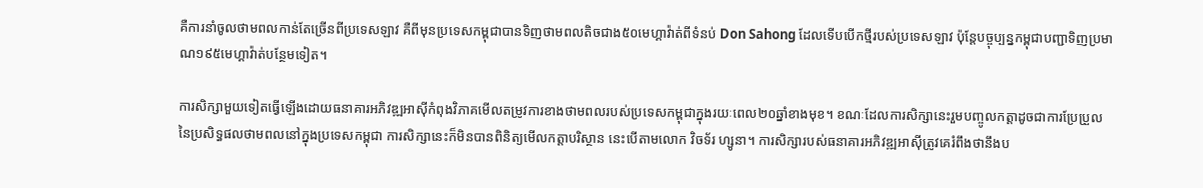គឺការនាំចូលថាមពលកាន់តែច្រើនពីប្រទេសឡាវ គឺពីមុនប្រទេសកម្ពុជាបានទិញថាមពលតិចជាង៥០មេហ្គាវ៉ាត់ពីទំនប់ Don Sahong ដែលទើបបើកថ្មីរបស់ប្រទេសឡាវ ប៉ុន្តែបច្ចុប្បន្នកម្ពុជាបញ្ជាទិញប្រមាណ១៩៥មេហ្គាវ៉ាត់បន្ថែមទៀត។

ការសិក្សាមួយទៀតធ្វើឡើងដោយធនាគារអភិវឌ្ឍអាស៊ីកំពុងវិភាគមើលតម្រូវការខាងថាមពលរបស់ប្រទេសកម្ពុជាក្នុងរយៈពេល២០ឆ្នាំខាងមុខ។ ខណៈដែលការសិក្សានេះរួមបញ្ចូលកត្តាដូចជាការប្រែប្រួលនៃប្រសិទ្ធផលថាមពលនៅក្នុងប្រទេសកម្ពុជា ការសិក្សានេះក៏មិនបានពិនិត្យមើលកត្តាបរិស្ថាន នេះបើតាមលោក វិចទ័រ ហ្សូនា។ ការសិក្សារបស់ធនាគារអភិវឌ្ឍអាស៊ីត្រូវគេរំពឹងថានឹងប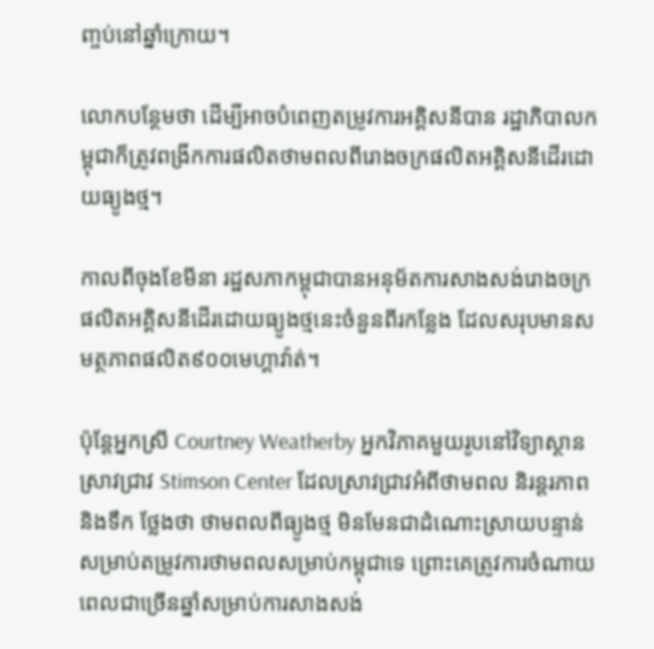ញ្ចប់នៅឆ្នាំក្រោយ។

លោកបន្ថែមថា ដើម្បីអាចបំពេញតម្រូវការអគ្គិសនីបាន រដ្ឋាភិបាលកម្ពុជាក៏ត្រូវពង្រីកការផលិតថាមពលពីរោងចក្រផលិតអគ្គិសនីដើរដោយធ្យូងថ្ម។

កាលពីចុងខែមីនា រដ្ឋសភាកម្ពុជាបានអនុម័តការសាងសង់រោងចក្រផលិតអគ្គិសនីដើរដោយធ្យូងថ្មនេះចំនួនពីរកន្លែង ដែលសរុបមានសមត្ថភាពផលិត៩០០មេហ្គាវ៉ាត់។

ប៉ុន្តែអ្នកស្រី Courtney Weatherby អ្នកវិភាគមួយរូបនៅវិទ្យាស្ថានស្រាវជ្រាវ Stimson Center ដែលស្រាវជ្រាវអំពីថាមពល និរន្តរភាព និងទឹក ថ្លែងថា ថាមពលពីធ្យូងថ្ម មិនមែនជាដំណោះស្រាយបន្ទាន់សម្រាប់តម្រូវការថាមពលសម្រាប់កម្ពុជាទេ ព្រោះគេត្រូវការចំណាយពេលជាច្រើនឆ្នាំសម្រាប់ការសាងសង់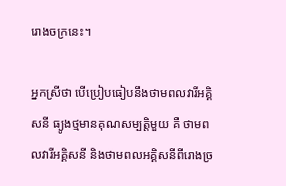រោងចក្រនេះ។

អ្នកស្រីថា បើប្រៀបធៀបនឹងថាមពលវារីអគ្គិសនី ធ្យូងថ្មមានគុណសម្បត្តិមួយ គឺ ថាមពលវារីអគ្គិសនី និងថាមពលអគ្គិសនីពីរោងច្រ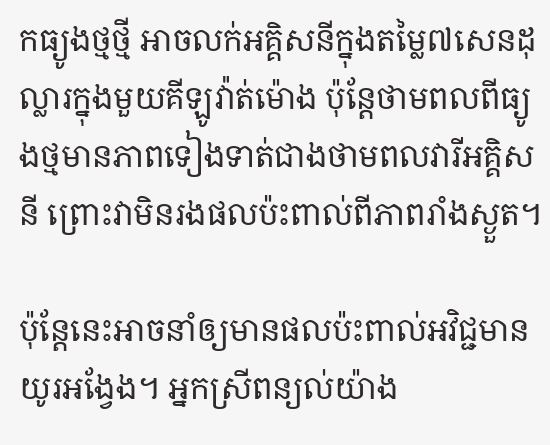កធ្យូងថ្មថ្មី អាចលក់អគ្គិសនីក្នុងតម្លៃ៧សេនដុល្លារក្នុងមួយគីឡូវ៉ាត់ម៉ោង ប៉ុន្តែថាមពលពីធ្យូងថ្មមានភាពទៀងទាត់ជាងថាមពលវារីអគ្គិសនី ព្រោះវាមិនរងផលប៉ះពាល់ពីភាពរាំងស្ងួត។

ប៉ុន្តែនេះអាចនាំឲ្យមានផលប៉ះពាល់អវិជ្ជមានយូរអង្វែង។ អ្នកស្រីពន្យល់យ៉ាង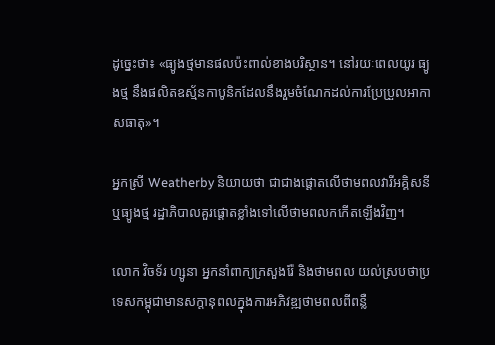ដូច្នេះថា៖ «ធ្យូងថ្មមានផលប៉ះពាល់ខាងបរិស្ថាន។ នៅរយៈពេលយូរ ធ្យូងថ្ម នឹងផលិតឧស្ម័នកាបូនិកដែលនឹងរួមចំណែកដល់ការប្រែប្រួលអាកាសធាតុ»។

អ្នកស្រី Weatherby និយាយថា ជាជាងផ្តោតលើថាមពលវារីអគ្គិសនីឬធ្យូងថ្ម រដ្ឋាភិបាលគួរផ្តោតខ្លាំងទៅលើថាមពលកកើតឡើងវិញ។

លោក វិចទ័រ ហ្សូនា អ្នកនាំពាក្យក្រសួងរ៉ែ និងថាមពល យល់ស្របថាប្រទេសកម្ពុជាមានសក្តានុពលក្នុងការអភិវឌ្ឍថាមពលពីពន្លឺ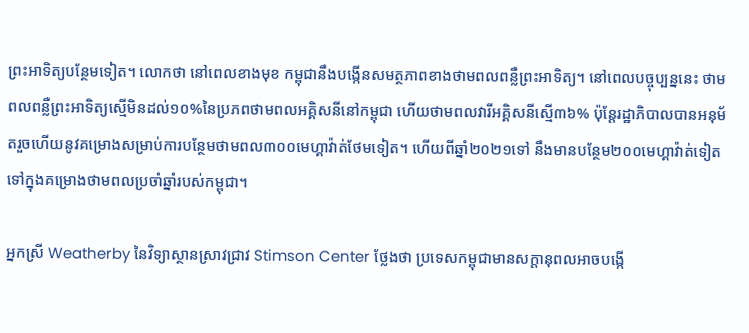ព្រះអាទិត្យបន្ថែមទៀត។ លោកថា នៅពេលខាងមុខ កម្ពុជានឹងបង្កើនសមត្ថភាពខាងថាមពលពន្លឺព្រះអាទិត្យ។ នៅពេលបច្ចុប្បន្ននេះ ថាមពលពន្លឺព្រះអាទិត្យស្មើមិនដល់១០%នៃប្រភពថាមពលអគ្គិសនីនៅកម្ពុជា ហើយថាមពលវារីអគ្គិសនីស្មើ៣៦% ប៉ុន្តែរដ្ឋាភិបាលបានអនុម័តរួចហើយនូវគម្រោងសម្រាប់ការបន្ថែមថាមពល៣០០មេហ្គាវ៉ាត់ថែមទៀត។ ហើយពីឆ្នាំ២០២១ទៅ នឹងមានបន្ថែម២០០មេហ្គាវ៉ាត់ទៀត ទៅក្នុងគម្រោងថាមពលប្រចាំឆ្នាំរបស់កម្ពុជា។

អ្នកស្រី Weatherby នៃវិទ្យាស្ថានស្រាវជ្រាវ Stimson Center ថ្លែងថា ប្រទេសកម្ពុជាមានសក្តានុពលអាចបង្កើ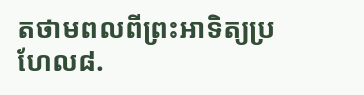តថាមពលពីព្រះអាទិត្យប្រហែល៨.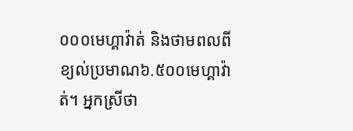០០០មេហ្គាវ៉ាត់ និងថាមពលពីខ្យល់ប្រមាណ៦.៥០០មេហ្គាវ៉ាត់។ អ្នកស្រីថា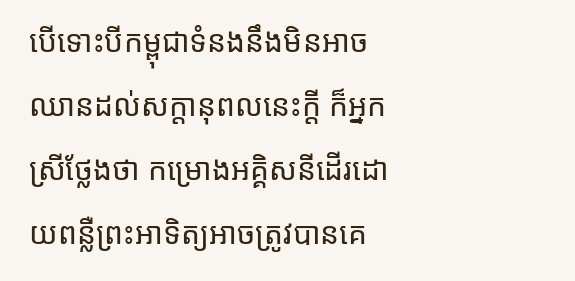បើទោះបីកម្ពុជាទំនងនឹងមិនអាចឈានដល់សក្តានុពលនេះក្តី ក៏អ្នកស្រីថ្លែងថា កម្រោងអគ្គិសនីដើរដោយពន្លឺព្រះអាទិត្យអាចត្រូវបានគេ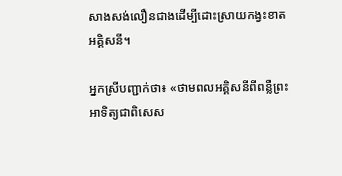សាងសង់លឿនជាងដើម្បីដោះស្រាយកង្វះខាតអគ្គិសនី។

អ្នកស្រីបញ្ជាក់ថា៖ «ថាមពលអគ្គិសនីពីពន្លឺព្រះអាទិត្យជាពិសេស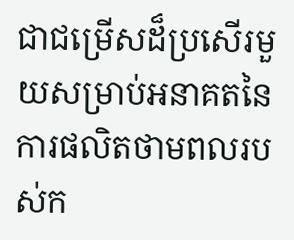ជាជម្រើសដ៏ប្រសើរមួយសម្រាប់អនាគតនៃការផលិតថាមពលរបស់ក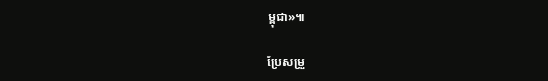ម្ពុជា»៕

ប្រែសម្រួ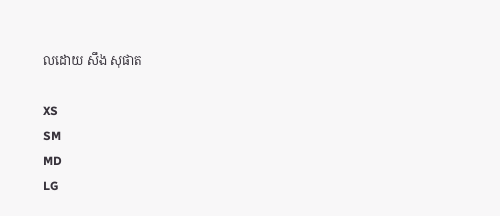លដោយ សឹង សុផាត

XS
SM
MD
LG